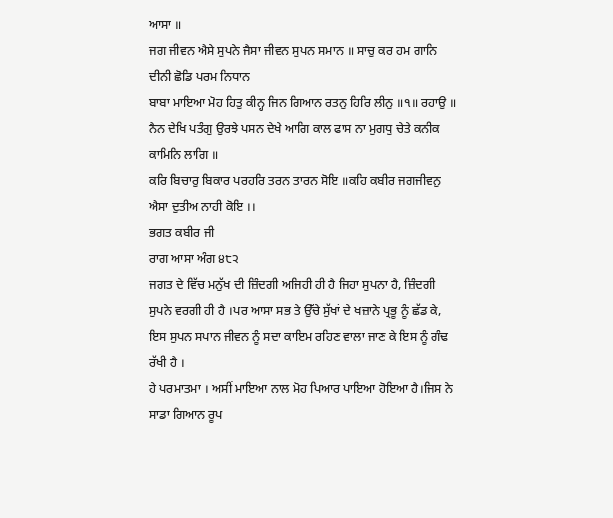ਆਸਾ ॥
ਜਗ ਜੀਵਨ ਐਸੇ ਸੁਪਨੇ ਜੈਸਾ ਜੀਵਨ ਸੁਪਨ ਸਮਾਨ ॥ ਸਾਚੁ ਕਰ ਹਮ ਗਾਨਿ ਦੀਨੀ ਛੋਡਿ ਪਰਮ ਨਿਧਾਨ
ਬਾਬਾ ਮਾਇਆ ਮੋਹ ਹਿਤੁ ਕੀਨ੍ਹ ਜਿਨ ਗਿਆਨ ਰਤਨੁ ਹਿਰਿ ਲੀਨੁ ॥੧॥ ਰਹਾਉ ॥
ਨੈਨ ਦੇਖਿ ਪਤੰਗੁ ਉਰਝੇ ਪਸਨ ਦੇਖੇ ਆਗਿ ਕਾਲ ਫਾਸ ਨਾ ਮੁਗਧੁ ਚੇਤੇ ਕਨੀਕ ਕਾਮਿਨਿ ਲਾਗਿ ॥
ਕਰਿ ਬਿਚਾਰੁ ਬਿਕਾਰ ਪਰਹਰਿ ਤਰਨ ਤਾਰਨ ਸੋਇ ॥ਕਹਿ ਕਬੀਰ ਜਗਜੀਵਨੁ ਐਸਾ ਦੁਤੀਅ ਨਾਹੀ ਕੋਇ ।।
ਭਗਤ ਕਬੀਰ ਜੀ
ਰਾਗ ਆਸਾ ਅੰਗ ੪੮੨
ਜਗਤ ਦੇ ਵਿੱਚ ਮਨੁੱਖ ਦੀ ਜ਼ਿੰਦਗੀ ਅਜਿਹੀ ਹੀ ਹੈ ਜਿਹਾ ਸੁਪਨਾ ਹੈ, ਜ਼ਿੰਦਗੀ ਸੁਪਨੇ ਵਰਗੀ ਹੀ ਹੈ ।ਪਰ ਆਸਾ ਸਭ ਤੇ ਉੱਚੇ ਸੁੱਖਾਂ ਦੇ ਖਜ਼ਾਨੇ ਪ੍ਰਭੂ ਨੂੰ ਛੱਡ ਕੇ, ਇਸ ਸੁਪਨ ਸਪਾਨ ਜੀਵਨ ਨੂੰ ਸਦਾ ਕਾਇਮ ਰਹਿਣ ਵਾਲਾ ਜਾਣ ਕੇ ਇਸ ਨੂੰ ਗੰਢ ਰੱਖੀ ਹੈ ।
ਹੇ ਪਰਮਾਤਮਾ । ਅਸੀਂ ਮਾਇਆ ਨਾਲ ਮੋਹ ਪਿਆਰ ਪਾਇਆ ਹੋਇਆ ਹੈ।ਜਿਸ ਨੇ ਸਾਡਾ ਗਿਆਨ ਰੂਪ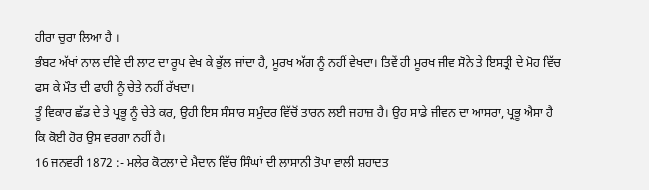ਹੀਰਾ ਚੁਰਾ ਲਿਆ ਹੈ ।
ਭੰਬਟ ਅੱਖਾਂ ਨਾਲ ਦੀਵੇ ਦੀ ਲਾਟ ਦਾ ਰੂਪ ਵੇਖ ਕੇ ਭੁੱਲ ਜਾਂਦਾ ਹੈ, ਮੂਰਖ ਅੱਗ ਨੂੰ ਨਹੀਂ ਵੇਖਦਾ। ਤਿਵੇਂ ਹੀ ਮੂਰਖ ਜੀਵ ਸੋਨੇ ਤੇ ਇਸਤ੍ਰੀ ਦੇ ਮੋਹ ਵਿੱਚ ਫਸ ਕੇ ਮੌਤ ਦੀ ਫਾਹੀ ਨੂੰ ਚੇਤੇ ਨਹੀਂ ਰੱਖਦਾ।
ਤੂੰ ਵਿਕਾਰ ਛੱਡ ਦੇ ਤੇ ਪ੍ਰਭੂ ਨੂੰ ਚੇਤੇ ਕਰ, ਉਹੀ ਇਸ ਸੰਸਾਰ ਸਮੁੰਦਰ ਵਿੱਚੋਂ ਤਾਰਨ ਲਈ ਜਹਾਜ਼ ਹੈ। ਉਹ ਸਾਡੇ ਜੀਵਨ ਦਾ ਆਸਰਾ, ਪ੍ਰਭੂ ਐਸਾ ਹੈ ਕਿ ਕੋਈ ਹੋਰ ਉਸ ਵਰਗਾ ਨਹੀਂ ਹੈ।
16 ਜਨਵਰੀ 1872 :- ਮਲੇਰ ਕੋਟਲਾ ਦੇ ਮੈਦਾਨ ਵਿੱਚ ਸਿੰਘਾਂ ਦੀ ਲਾਸਾਨੀ ਤੋਪਾ ਵਾਲੀ ਸ਼ਹਾਦਤ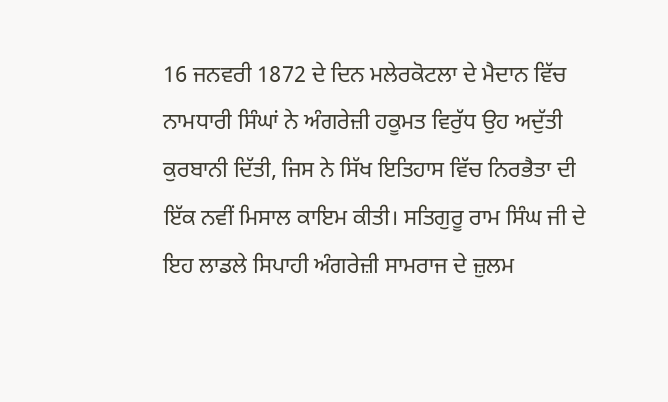16 ਜਨਵਰੀ 1872 ਦੇ ਦਿਨ ਮਲੇਰਕੋਟਲਾ ਦੇ ਮੈਦਾਨ ਵਿੱਚ ਨਾਮਧਾਰੀ ਸਿੰਘਾਂ ਨੇ ਅੰਗਰੇਜ਼ੀ ਹਕੂਮਤ ਵਿਰੁੱਧ ਉਹ ਅਦੁੱਤੀ ਕੁਰਬਾਨੀ ਦਿੱਤੀ, ਜਿਸ ਨੇ ਸਿੱਖ ਇਤਿਹਾਸ ਵਿੱਚ ਨਿਰਭੈਤਾ ਦੀ ਇੱਕ ਨਵੀਂ ਮਿਸਾਲ ਕਾਇਮ ਕੀਤੀ। ਸਤਿਗੁਰੂ ਰਾਮ ਸਿੰਘ ਜੀ ਦੇ ਇਹ ਲਾਡਲੇ ਸਿਪਾਹੀ ਅੰਗਰੇਜ਼ੀ ਸਾਮਰਾਜ ਦੇ ਜ਼ੁਲਮ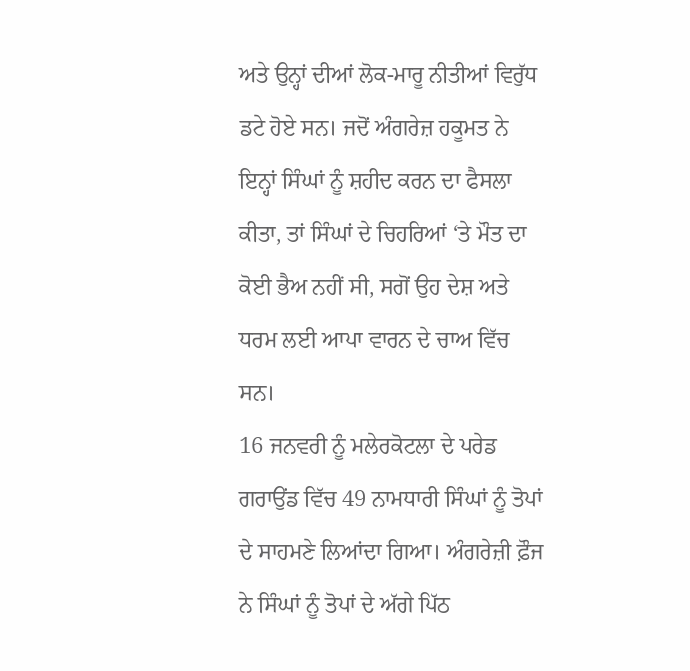ਅਤੇ ਉਨ੍ਹਾਂ ਦੀਆਂ ਲੋਕ-ਮਾਰੂ ਨੀਤੀਆਂ ਵਿਰੁੱਧ ਡਟੇ ਹੋਏ ਸਨ। ਜਦੋਂ ਅੰਗਰੇਜ਼ ਹਕੂਮਤ ਨੇ ਇਨ੍ਹਾਂ ਸਿੰਘਾਂ ਨੂੰ ਸ਼ਹੀਦ ਕਰਨ ਦਾ ਫੈਸਲਾ ਕੀਤਾ, ਤਾਂ ਸਿੰਘਾਂ ਦੇ ਚਿਹਰਿਆਂ ‘ਤੇ ਮੌਤ ਦਾ ਕੋਈ ਭੈਅ ਨਹੀਂ ਸੀ, ਸਗੋਂ ਉਹ ਦੇਸ਼ ਅਤੇ ਧਰਮ ਲਈ ਆਪਾ ਵਾਰਨ ਦੇ ਚਾਅ ਵਿੱਚ ਸਨ।
16 ਜਨਵਰੀ ਨੂੰ ਮਲੇਰਕੋਟਲਾ ਦੇ ਪਰੇਡ ਗਰਾਉਂਡ ਵਿੱਚ 49 ਨਾਮਧਾਰੀ ਸਿੰਘਾਂ ਨੂੰ ਤੋਪਾਂ ਦੇ ਸਾਹਮਣੇ ਲਿਆਂਦਾ ਗਿਆ। ਅੰਗਰੇਜ਼ੀ ਫ਼ੌਜ ਨੇ ਸਿੰਘਾਂ ਨੂੰ ਤੋਪਾਂ ਦੇ ਅੱਗੇ ਪਿੱਠ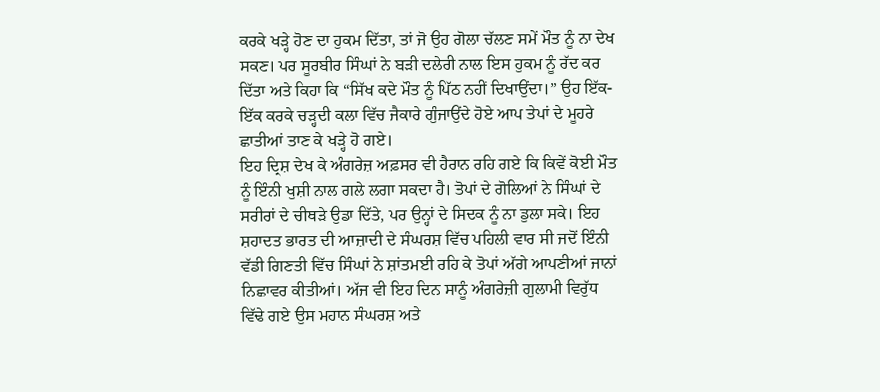ਕਰਕੇ ਖੜ੍ਹੇ ਹੋਣ ਦਾ ਹੁਕਮ ਦਿੱਤਾ, ਤਾਂ ਜੋ ਉਹ ਗੋਲਾ ਚੱਲਣ ਸਮੇਂ ਮੌਤ ਨੂੰ ਨਾ ਦੇਖ ਸਕਣ। ਪਰ ਸੂਰਬੀਰ ਸਿੰਘਾਂ ਨੇ ਬੜੀ ਦਲੇਰੀ ਨਾਲ ਇਸ ਹੁਕਮ ਨੂੰ ਰੱਦ ਕਰ ਦਿੱਤਾ ਅਤੇ ਕਿਹਾ ਕਿ “ਸਿੱਖ ਕਦੇ ਮੌਤ ਨੂੰ ਪਿੱਠ ਨਹੀਂ ਦਿਖਾਉਂਦਾ।” ਉਹ ਇੱਕ-ਇੱਕ ਕਰਕੇ ਚੜ੍ਹਦੀ ਕਲਾ ਵਿੱਚ ਜੈਕਾਰੇ ਗੁੰਜਾਉਂਦੇ ਹੋਏ ਆਪ ਤੇਪਾਂ ਦੇ ਮੂਹਰੇ ਛਾਤੀਆਂ ਤਾਣ ਕੇ ਖੜ੍ਹੇ ਹੋ ਗਏ।
ਇਹ ਦ੍ਰਿਸ਼ ਦੇਖ ਕੇ ਅੰਗਰੇਜ਼ ਅਫ਼ਸਰ ਵੀ ਹੈਰਾਨ ਰਹਿ ਗਏ ਕਿ ਕਿਵੇਂ ਕੋਈ ਮੌਤ ਨੂੰ ਇੰਨੀ ਖੁਸ਼ੀ ਨਾਲ ਗਲੇ ਲਗਾ ਸਕਦਾ ਹੈ। ਤੋਪਾਂ ਦੇ ਗੋਲਿਆਂ ਨੇ ਸਿੰਘਾਂ ਦੇ ਸਰੀਰਾਂ ਦੇ ਚੀਥੜੇ ਉਡਾ ਦਿੱਤੇ, ਪਰ ਉਨ੍ਹਾਂ ਦੇ ਸਿਦਕ ਨੂੰ ਨਾ ਡੁਲਾ ਸਕੇ। ਇਹ ਸ਼ਹਾਦਤ ਭਾਰਤ ਦੀ ਆਜ਼ਾਦੀ ਦੇ ਸੰਘਰਸ਼ ਵਿੱਚ ਪਹਿਲੀ ਵਾਰ ਸੀ ਜਦੋਂ ਇੰਨੀ ਵੱਡੀ ਗਿਣਤੀ ਵਿੱਚ ਸਿੰਘਾਂ ਨੇ ਸ਼ਾਂਤਮਈ ਰਹਿ ਕੇ ਤੋਪਾਂ ਅੱਗੇ ਆਪਣੀਆਂ ਜਾਨਾਂ ਨਿਛਾਵਰ ਕੀਤੀਆਂ। ਅੱਜ ਵੀ ਇਹ ਦਿਨ ਸਾਨੂੰ ਅੰਗਰੇਜ਼ੀ ਗੁਲਾਮੀ ਵਿਰੁੱਧ ਵਿੱਢੇ ਗਏ ਉਸ ਮਹਾਨ ਸੰਘਰਸ਼ ਅਤੇ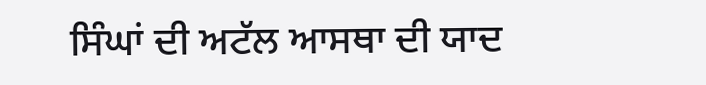ਸਿੰਘਾਂ ਦੀ ਅਟੱਲ ਆਸਥਾ ਦੀ ਯਾਦ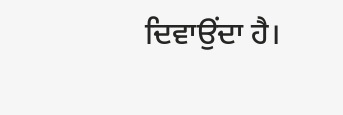ਦਿਵਾਉਂਦਾ ਹੈ।